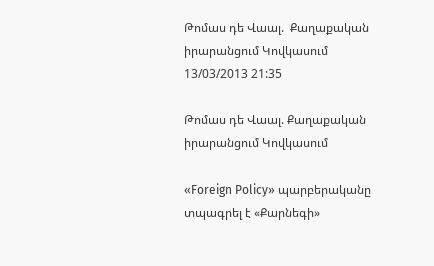Թոմաս դե Վաալ.  Քաղաքական իրարանցում Կովկասում
13/03/2013 21:35

Թոմաս դե Վաալ. Քաղաքական իրարանցում Կովկասում

«Foreign Policy» պարբերականը տպագրել է «Քարնեգի»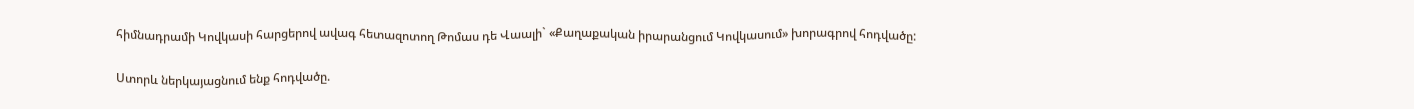հիմնադրամի Կովկասի հարցերով ավագ հետազոտող Թոմաս դե Վաալի` «Քաղաքական իրարանցում Կովկասում» խորագրով հոդվածը:

Ստորև ներկայացնում ենք հոդվածը.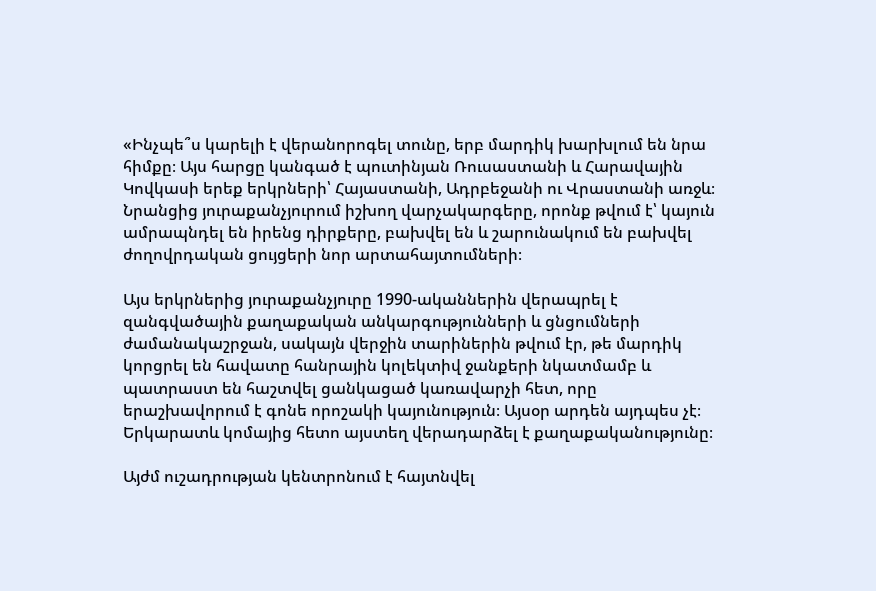«Ինչպե՞ս կարելի է վերանորոգել տունը, երբ մարդիկ խարխլում են նրա հիմքը։ Այս հարցը կանգած է պուտինյան Ռուսաստանի և Հարավային Կովկասի երեք երկրների՝ Հայաստանի, Ադրբեջանի ու Վրաստանի առջև։ Նրանցից յուրաքանչյուրում իշխող վարչակարգերը, որոնք թվում է՝ կայուն ամրապնդել են իրենց դիրքերը, բախվել են և շարունակում են բախվել ժողովրդական ցույցերի նոր արտահայտումների։

Այս երկրներից յուրաքանչյուրը 1990-ականներին վերապրել է զանգվածային քաղաքական անկարգությունների և ցնցումների ժամանակաշրջան, սակայն վերջին տարիներին թվում էր, թե մարդիկ կորցրել են հավատը հանրային կոլեկտիվ ջանքերի նկատմամբ և պատրաստ են հաշտվել ցանկացած կառավարչի հետ, որը երաշխավորում է գոնե որոշակի կայունություն։ Այսօր արդեն այդպես չէ։ Երկարատև կոմայից հետո այստեղ վերադարձել է քաղաքականությունը։

Այժմ ուշադրության կենտրոնում է հայտնվել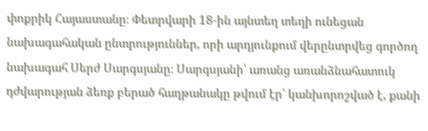փոքրիկ Հայաստանը։ Փետրվարի 18-ին այնտեղ տեղի ունեցան նախագահական ընտրություններ, որի արդյունքում վերընտրվեց գործող նախագահ Սերժ Սարգսյանը։ Սարգսյանի՝ առանց առանձնահատուկ դժվարության ձեռք բերած հաղթանակը թվում էր՝ կանխորոշված է, քանի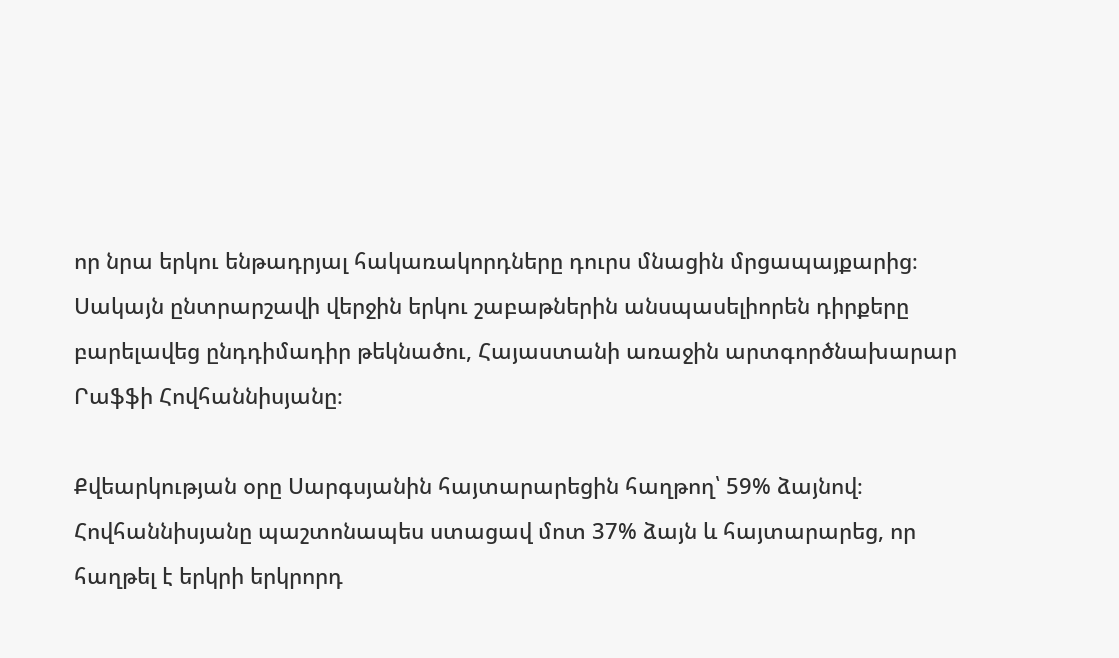որ նրա երկու ենթադրյալ հակառակորդները դուրս մնացին մրցապայքարից։ Սակայն ընտրարշավի վերջին երկու շաբաթներին անսպասելիորեն դիրքերը բարելավեց ընդդիմադիր թեկնածու, Հայաստանի առաջին արտգործնախարար Րաֆֆի Հովհաննիսյանը։

Քվեարկության օրը Սարգսյանին հայտարարեցին հաղթող՝ 59% ձայնով։ Հովհաննիսյանը պաշտոնապես ստացավ մոտ 37% ձայն և հայտարարեց, որ հաղթել է երկրի երկրորդ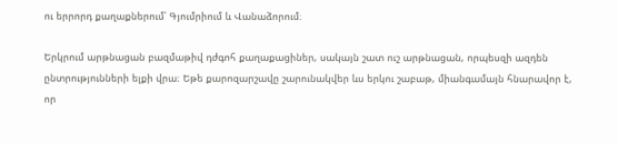ու երրորդ քաղաքներում՝ Գյումրիում և Վանաձորում։

Երկրում արթնացան բազմաթիվ դժգոհ քաղաքացիներ, սակայն շատ ուշ արթնացան, որպեսզի ազդեն ընտրությունների ելքի վրա։ Եթե քարոզարշավը շարունակվեր ևս երկու շաբաթ, միանգամայն հնարավոր է, որ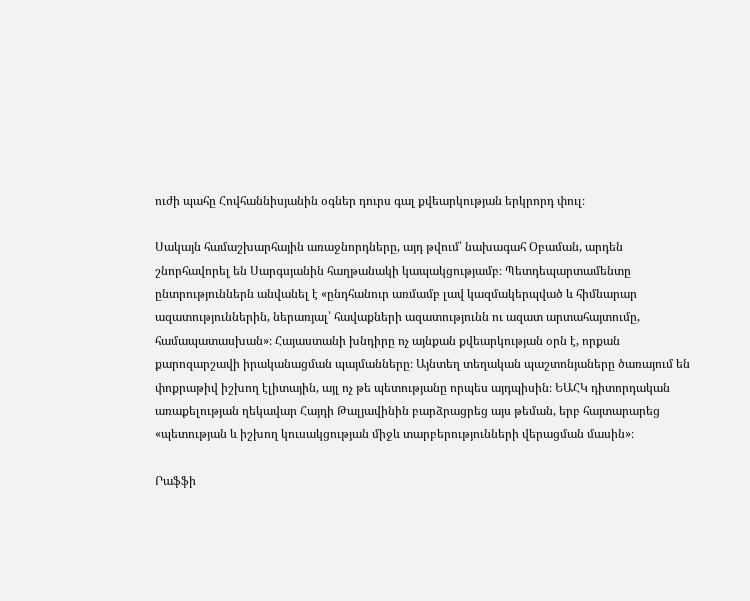ուժի պահը Հովհաննիսյանին օգներ դուրս գալ քվեարկության երկրորդ փուլ։

Սակայն համաշխարհային առաջնորդները, այդ թվում՝ նախագահ Օբաման, արդեն շնորհավորել են Սարգսյանին հաղթանակի կապակցությամբ։ Պետդեպարտամենտը ընտրություններն անվանել է «ընդհանուր առմամբ լավ կազմակերպված և հիմնարար ազատություններին, ներառյալ՝ հավաքների ազատությունն ու ազատ արտահայտումը, համապատասխան»։ Հայաստանի խնդիրը ոչ այնքան քվեարկության օրն է, որքան քարոզարշավի իրականացման պայմանները։ Այնտեղ տեղական պաշտոնյաները ծառայում են փոքրաթիվ իշխող էլիտային, այլ ոչ թե պետությանը որպես այդպիսին։ ԵԱՀԿ դիտորդական առաքելության ղեկավար Հայդի Թալյավինին բարձրացրեց այս թեման, երբ հայտարարեց «պետության և իշխող կուսակցության միջև տարբերությունների վերացման մասին»։

Րաֆֆի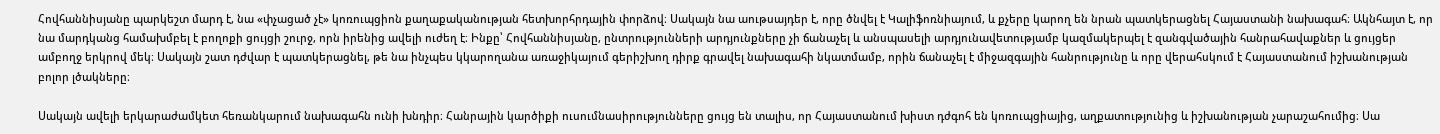Հովհաննիսյանը պարկեշտ մարդ է, նա «փչացած չէ» կոռուպցիոն քաղաքականության հետխորհրդային փորձով։ Սակայն նա աութսայդեր է, որը ծնվել է Կալիֆոռնիայում, և քչերը կարող են նրան պատկերացնել Հայաստանի նախագահ։ Ակնհայտ է, որ նա մարդկանց համախմբել է բողոքի ցույցի շուրջ, որն իրենից ավելի ուժեղ է։ Ինքը՝ Հովհաննիսյանը, ընտրությունների արդյունքները չի ճանաչել և անսպասելի արդյունավետությամբ կազմակերպել է զանգվածային հանրահավաքներ և ցույցեր ամբողջ երկրով մեկ։ Սակայն շատ դժվար է պատկերացնել, թե նա ինչպես կկարողանա առաջիկայում գերիշխող դիրք գրավել նախագահի նկատմամբ, որին ճանաչել է միջազգային հանրությունը և որը վերահսկում է Հայաստանում իշխանության բոլոր լծակները։

Սակայն ավելի երկարաժամկետ հեռանկարում նախագահն ունի խնդիր։ Հանրային կարծիքի ուսումնասիրությունները ցույց են տալիս, որ Հայաստանում խիստ դժգոհ են կոռուպցիայից, աղքատությունից և իշխանության չարաշահումից։ Սա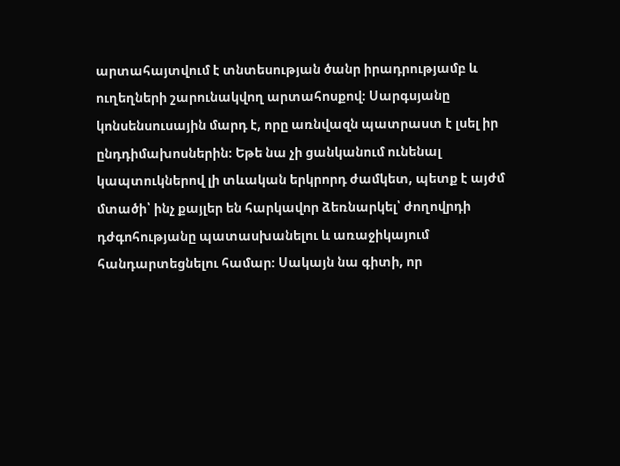արտահայտվում է տնտեսության ծանր իրադրությամբ և ուղեղների շարունակվող արտահոսքով։ Սարգսյանը կոնսենսուսային մարդ է, որը առնվազն պատրաստ է լսել իր ընդդիմախոսներին։ Եթե նա չի ցանկանում ունենալ կապտուկներով լի տևական երկրորդ ժամկետ, պետք է այժմ մտածի՝ ինչ քայլեր են հարկավոր ձեռնարկել՝ ժողովրդի դժգոհությանը պատասխանելու և առաջիկայում հանդարտեցնելու համար։ Սակայն նա գիտի, որ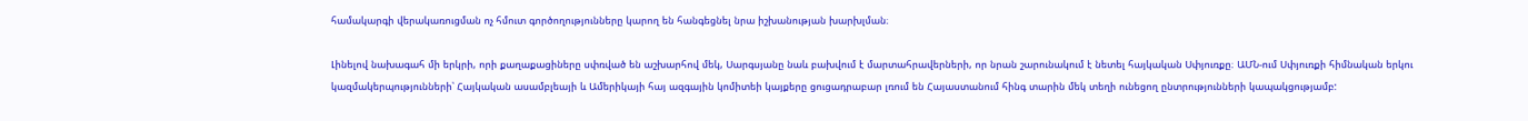համակարգի վերակառուցման ոչ հմուտ գործողությունները կարող են հանգեցնել նրա իշխանության խարխլման։

Լինելով նախագահ մի երկրի, որի քաղաքացիները սփռված են աշխարհով մեկ, Սարգսյանը նաև բախվում է մարտահրավերների, որ նրան շարունակում է նետել հայկական Սփյուռքը։ ԱՄՆ-ում Սփյուռքի հիմնական երկու կազմակերպությունների՝ Հայկական ասամբլեայի և Ամերիկայի հայ ազգային կոմիտեի կայքերը ցուցադրաբար լռում են Հայաստանում հինգ տարին մեկ տեղի ունեցող ընտրությունների կապակցությամբ: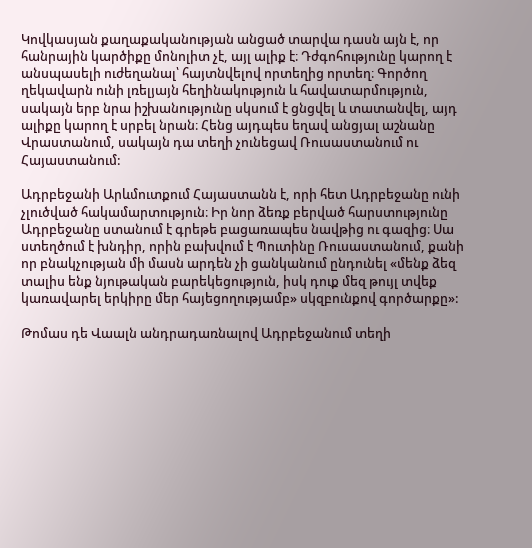Կովկասյան քաղաքականության անցած տարվա դասն այն է, որ հանրային կարծիքը մոնոլիտ չէ, այլ ալիք է։ Դժգոհությունը կարող է անսպասելի ուժեղանալ՝ հայտնվելով որտեղից որտեղ։ Գործող ղեկավարն ունի լռելյայն հեղինակություն և հավատարմություն, սակայն երբ նրա իշխանությունը սկսում է ցնցվել և տատանվել, այդ ալիքը կարող է սրբել նրան։ Հենց այդպես եղավ անցյալ աշնանը Վրաստանում, սակայն դա տեղի չունեցավ Ռուսաստանում ու Հայաստանում:

Ադրբեջանի Արևմուտքում Հայաստանն է, որի հետ Ադրբեջանը ունի չլուծված հակամարտություն։ Իր նոր ձեռք բերված հարստությունը Ադրբեջանը ստանում է գրեթե բացառապես նավթից ու գազից։ Սա ստեղծում է խնդիր, որին բախվում է Պուտինը Ռուսաստանում, քանի որ բնակչության մի մասն արդեն չի ցանկանում ընդունել «մենք ձեզ տալիս ենք նյութական բարեկեցություն, իսկ դուք մեզ թույլ տվեք կառավարել երկիրը մեր հայեցողությամբ» սկզբունքով գործարքը»:

Թոմաս դե Վաալն անդրադառնալով Ադրբեջանում տեղի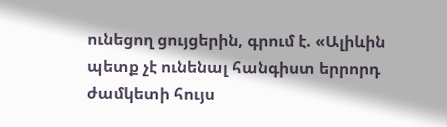ունեցող ցույցերին, գրում է. «Ալիևին պետք չէ ունենալ հանգիստ երրորդ ժամկետի հույս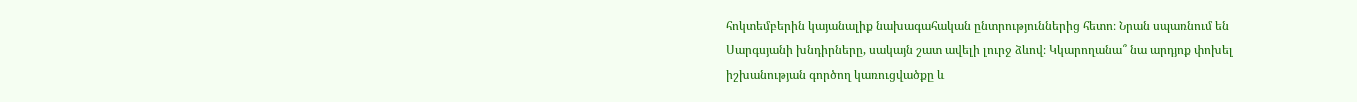հոկտեմբերին կայանալիք նախագահական ընտրություններից հետո։ Նրան սպառնում են Սարգսյանի խնդիրները, սակայն շատ ավելի լուրջ ձևով։ Կկարողանա՞ նա արդյոք փոխել իշխանության գործող կառուցվածքը և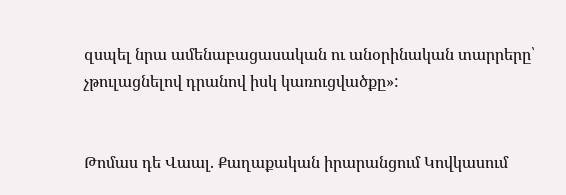զսպել նրա ամենաբացասական ու անօրինական տարրերը՝ չթուլացնելով դրանով իսկ կառուցվածքը»:


Թոմաս դե Վաալ. Քաղաքական իրարանցում Կովկասում